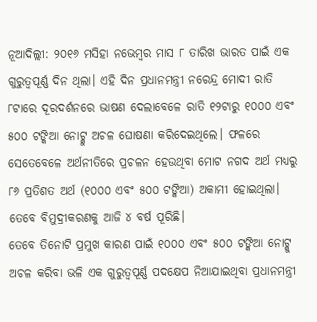ନୂଆଦିଲ୍ଲୀ: ୨୦୧୬ ମସିହା ନଭେମ୍ବର ମାସ ୮ ତାରିଖ ଭାରତ ପାଇଁ ଏକ ଗୁରୁତ୍ୱପୂର୍ଣ୍ଣ ଦିନ ଥିଲା। ଏହି ଦିନ ପ୍ରଧାନମନ୍ତ୍ରୀ ନରେନ୍ଦ୍ର ମୋଦୀ ରାତି ୮ଟାରେ ଦୂରଦର୍ଶନରେ ଭାଷଣ ଦେଲାବେଳେ ରାତି ୧୨ଟାରୁ ୧୦୦୦ ଏବଂ ୫୦୦ ଟଙ୍କିଆ ନୋଟ୍କୁ ଅଚଳ ଘୋଷଣା କରିଦେଇଥିଲେ। ଫଳରେ ସେତେବେଳେ ଅର୍ଥନୀତିରେ ପ୍ରଚଳନ ହେଉଥିବା ମୋଟ ନଗଦ ଅର୍ଥ ମଧ୍ୟରୁ ୮୬ ପ୍ରତିଶତ ଅର୍ଥ (୧୦୦୦ ଏବଂ ୫୦୦ ଟଙ୍କିଆ) ଅକାମୀ ହୋଇଥିଲା। ତେବେ ବିମୁଦ୍ରୀକରଣକୁ ଆଜି ୪ ବର୍ଷ ପୂରିଛି।
ତେବେ ତିନୋଟି ପ୍ରମୁଖ କାରଣ ପାଇଁ ୧୦୦୦ ଏବଂ ୫୦୦ ଟଙ୍କିଆ ନୋଟ୍କୁ ଅଚଳ କରିବା ଭଳି ଏକ ଗୁରୁତ୍ୱପୂର୍ଣ୍ଣ ପଦକ୍ଷେପ ନିଆଯାଇଥିବା ପ୍ରଧାନମନ୍ତ୍ରୀ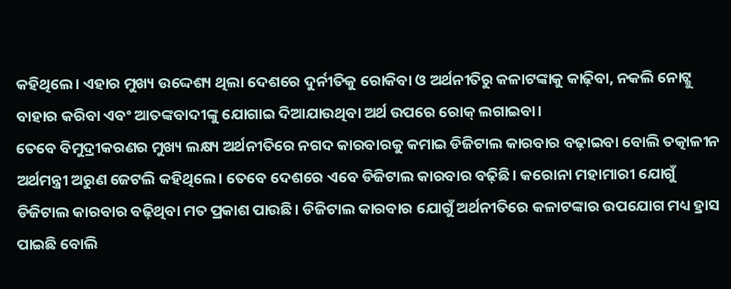କହିଥିଲେ। ଏହାର ମୁଖ୍ୟ ଉଦ୍ଦେଶ୍ୟ ଥିଲା ଦେଶରେ ଦୁର୍ନୀତିକୁ ରୋକିବା ଓ ଅର୍ଥନୀତିରୁ କଳାଟଙ୍କାକୁ କାଢ଼ିବା, ନକଲି ନୋଟ୍କୁ ବାହାର କରିବା ଏବଂ ଆତଙ୍କବାଦୀଙ୍କୁ ଯୋଗାଇ ଦିଆଯାଉଥିବା ଅର୍ଥ ଉପରେ ରୋକ୍ ଲଗାଇବା।
ତେବେ ବିମୁଦ୍ରୀକରଣର ମୁଖ୍ୟ ଲକ୍ଷ୍ୟ ଅର୍ଥନୀତିରେ ନଗଦ କାରବାରକୁ କମାଇ ଡିଜିଟାଲ କାରବାର ବଢ଼ାଇବା ବୋଲି ତତ୍କାଳୀନ ଅର୍ଥମନ୍ତ୍ରୀ ଅରୁଣ ଜେଟଲି କହିଥିଲେ। ତେବେ ଦେଶରେ ଏବେ ଡିଜିଟାଲ କାରବାର ବଢ଼ିଛି। କରୋନା ମହାମାରୀ ଯୋଗୁଁ ଡିଜିଟାଲ କାରବାର ବଢ଼ିଥିବା ମତ ପ୍ରକାଶ ପାଉଛି। ଡିଜିଟାଲ କାରବାର ଯୋଗୁଁ ଅର୍ଥନୀତିରେ କଳାଟଙ୍କାର ଉପଯୋଗ ମଧ୍ୟ ହ୍ରାସ ପାଇଛି ବୋଲି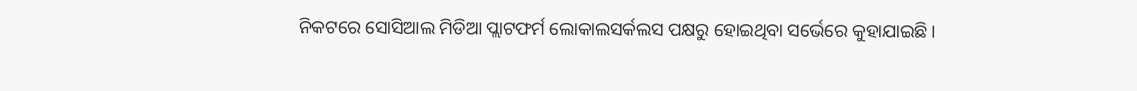ନିକଟରେ ସୋସିଆଲ ମିଡିଆ ପ୍ଲାଟଫର୍ମ ଲୋକାଲସର୍କଲସ ପକ୍ଷରୁ ହୋଇଥିବା ସର୍ଭେରେ କୁହାଯାଇଛି।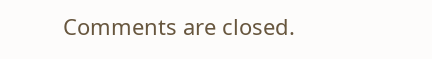Comments are closed.